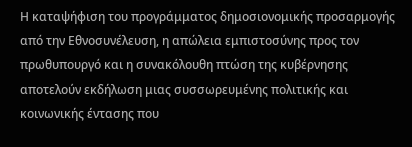Η καταψήφιση του προγράμματος δημοσιονομικής προσαρμογής από την Εθνοσυνέλευση, η απώλεια εμπιστοσύνης προς τον πρωθυπουργό και η συνακόλουθη πτώση της κυβέρνησης αποτελούν εκδήλωση μιας συσσωρευμένης πολιτικής και κοινωνικής έντασης που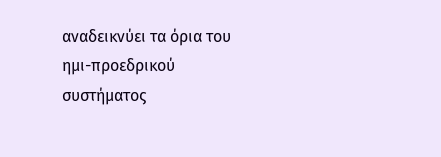αναδεικνύει τα όρια του ημι-προεδρικού συστήματος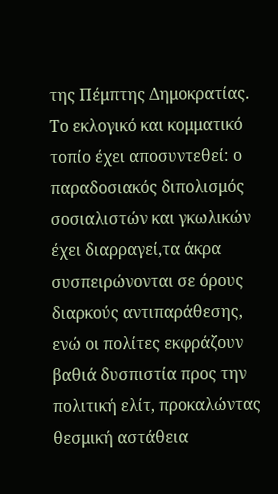της Πέμπτης Δημοκρατίας. Το εκλογικό και κομματικό τοπίο έχει αποσυντεθεί: ο παραδοσιακός διπολισμός σοσιαλιστών και γκωλικών έχει διαρραγεί,τα άκρα συσπειρώνονται σε όρους διαρκούς αντιπαράθεσης, ενώ οι πολίτες εκφράζουν βαθιά δυσπιστία προς την πολιτική ελίτ, προκαλώντας θεσμική αστάθεια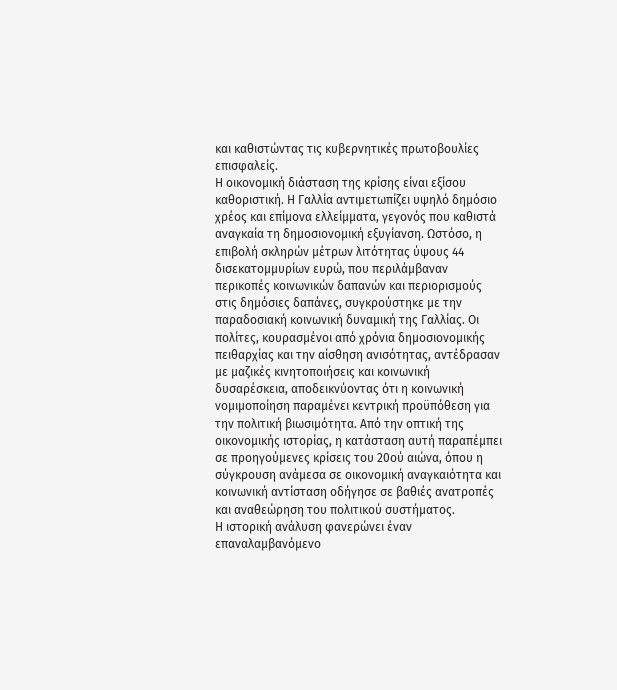και καθιστώντας τις κυβερνητικές πρωτοβουλίες επισφαλείς.
Η οικονομική διάσταση της κρίσης είναι εξίσου καθοριστική. Η Γαλλία αντιμετωπίζει υψηλό δημόσιο χρέος και επίμονα ελλείμματα, γεγονός που καθιστά αναγκαία τη δημοσιονομική εξυγίανση. Ωστόσο, η επιβολή σκληρών μέτρων λιτότητας ύψους 44 δισεκατομμυρίων ευρώ, που περιλάμβαναν περικοπές κοινωνικών δαπανών και περιορισμούς στις δημόσιες δαπάνες, συγκρούστηκε με την παραδοσιακή κοινωνική δυναμική της Γαλλίας. Οι πολίτες, κουρασμένοι από χρόνια δημοσιονομικής πειθαρχίας και την αίσθηση ανισότητας, αντέδρασαν με μαζικές κινητοποιήσεις και κοινωνική δυσαρέσκεια, αποδεικνύοντας ότι η κοινωνική νομιμοποίηση παραμένει κεντρική προϋπόθεση για την πολιτική βιωσιμότητα. Από την οπτική της οικονομικής ιστορίας, η κατάσταση αυτή παραπέμπει σε προηγούμενες κρίσεις του 20ού αιώνα, όπου η σύγκρουση ανάμεσα σε οικονομική αναγκαιότητα και κοινωνική αντίσταση οδήγησε σε βαθιές ανατροπές και αναθεώρηση του πολιτικού συστήματος.
Η ιστορική ανάλυση φανερώνει έναν επαναλαμβανόμενο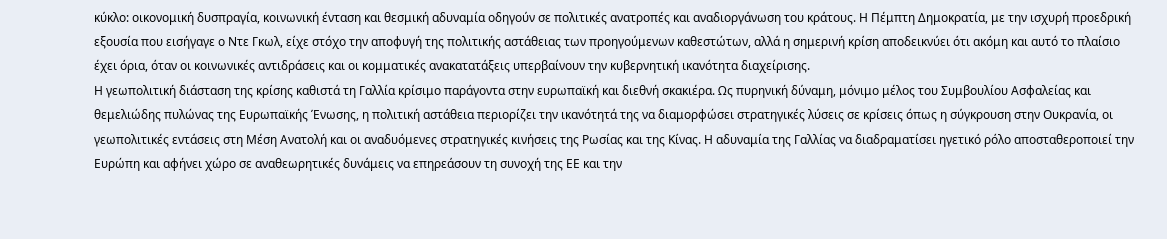κύκλο: οικονομική δυσπραγία, κοινωνική ένταση και θεσμική αδυναμία οδηγούν σε πολιτικές ανατροπές και αναδιοργάνωση του κράτους. Η Πέμπτη Δημοκρατία, με την ισχυρή προεδρική εξουσία που εισήγαγε ο Ντε Γκωλ, είχε στόχο την αποφυγή της πολιτικής αστάθειας των προηγούμενων καθεστώτων, αλλά η σημερινή κρίση αποδεικνύει ότι ακόμη και αυτό το πλαίσιο έχει όρια, όταν οι κοινωνικές αντιδράσεις και οι κομματικές ανακατατάξεις υπερβαίνουν την κυβερνητική ικανότητα διαχείρισης.
Η γεωπολιτική διάσταση της κρίσης καθιστά τη Γαλλία κρίσιμο παράγοντα στην ευρωπαϊκή και διεθνή σκακιέρα. Ως πυρηνική δύναμη, μόνιμο μέλος του Συμβουλίου Ασφαλείας και θεμελιώδης πυλώνας της Ευρωπαϊκής Ένωσης, η πολιτική αστάθεια περιορίζει την ικανότητά της να διαμορφώσει στρατηγικές λύσεις σε κρίσεις όπως η σύγκρουση στην Ουκρανία, οι γεωπολιτικές εντάσεις στη Μέση Ανατολή και οι αναδυόμενες στρατηγικές κινήσεις της Ρωσίας και της Κίνας. Η αδυναμία της Γαλλίας να διαδραματίσει ηγετικό ρόλο αποσταθεροποιεί την Ευρώπη και αφήνει χώρο σε αναθεωρητικές δυνάμεις να επηρεάσουν τη συνοχή της ΕΕ και την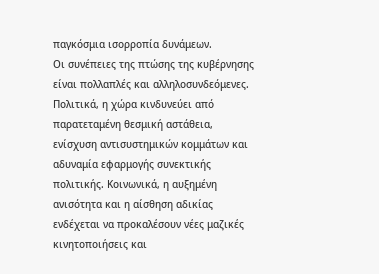παγκόσμια ισορροπία δυνάμεων.
Οι συνέπειες της πτώσης της κυβέρνησης είναι πολλαπλές και αλληλοσυνδεόμενες. Πολιτικά, η χώρα κινδυνεύει από παρατεταμένη θεσμική αστάθεια, ενίσχυση αντισυστημικών κομμάτων και αδυναμία εφαρμογής συνεκτικής πολιτικής. Κοινωνικά, η αυξημένη ανισότητα και η αίσθηση αδικίας ενδέχεται να προκαλέσουν νέες μαζικές κινητοποιήσεις και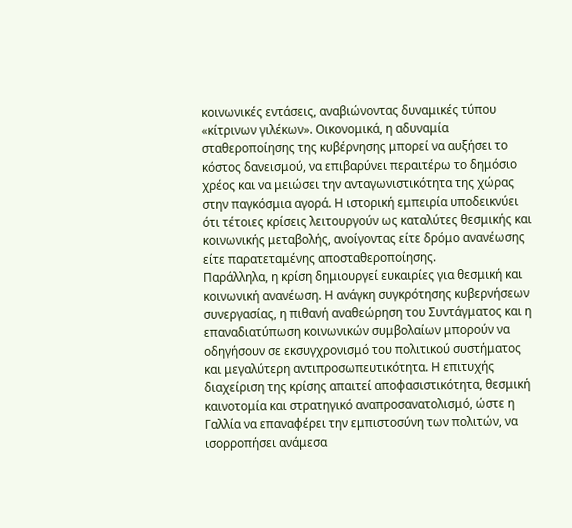κοινωνικές εντάσεις, αναβιώνοντας δυναμικές τύπου «κίτρινων γιλέκων». Οικονομικά, η αδυναμία σταθεροποίησης της κυβέρνησης μπορεί να αυξήσει το κόστος δανεισμού, να επιβαρύνει περαιτέρω το δημόσιο χρέος και να μειώσει την ανταγωνιστικότητα της χώρας στην παγκόσμια αγορά. Η ιστορική εμπειρία υποδεικνύει ότι τέτοιες κρίσεις λειτουργούν ως καταλύτες θεσμικής και κοινωνικής μεταβολής, ανοίγοντας είτε δρόμο ανανέωσης είτε παρατεταμένης αποσταθεροποίησης.
Παράλληλα, η κρίση δημιουργεί ευκαιρίες για θεσμική και κοινωνική ανανέωση. Η ανάγκη συγκρότησης κυβερνήσεων συνεργασίας, η πιθανή αναθεώρηση του Συντάγματος και η επαναδιατύπωση κοινωνικών συμβολαίων μπορούν να οδηγήσουν σε εκσυγχρονισμό του πολιτικού συστήματος και μεγαλύτερη αντιπροσωπευτικότητα. Η επιτυχής διαχείριση της κρίσης απαιτεί αποφασιστικότητα, θεσμική καινοτομία και στρατηγικό αναπροσανατολισμό, ώστε η Γαλλία να επαναφέρει την εμπιστοσύνη των πολιτών, να ισορροπήσει ανάμεσα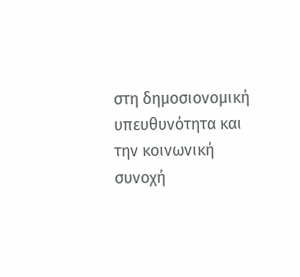στη δημοσιονομική υπευθυνότητα και την κοινωνική συνοχή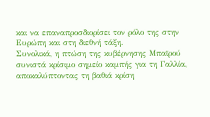και να επαναπροσδιορίσει τον ρόλο της στην Ευρώπη και στη διεθνή τάξη.
Συνολικά, η πτώση της κυβέρνησης Μπαϊρού συνιστά κρίσιμο σημείο καμπής για τη Γαλλία, αποκαλύπτοντας τη βαθιά κρίση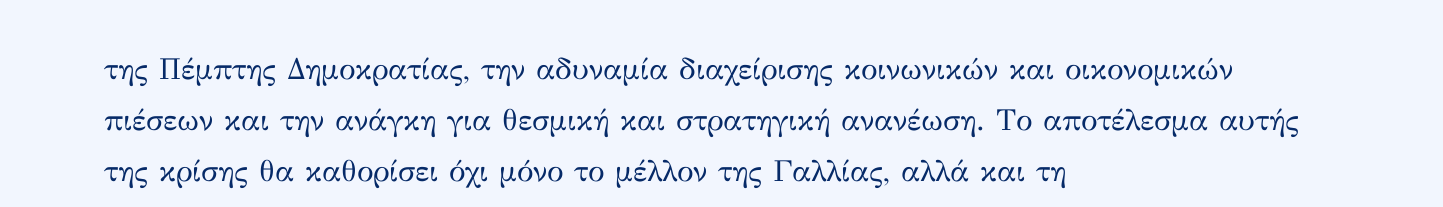της Πέμπτης Δημοκρατίας, την αδυναμία διαχείρισης κοινωνικών και οικονομικών πιέσεων και την ανάγκη για θεσμική και στρατηγική ανανέωση. Το αποτέλεσμα αυτής της κρίσης θα καθορίσει όχι μόνο το μέλλον της Γαλλίας, αλλά και τη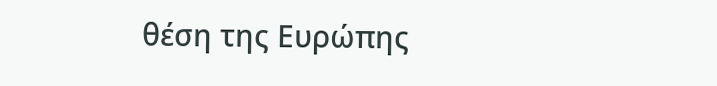θέση της Ευρώπης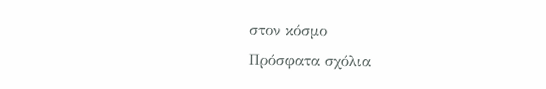στον κόσμο
Πρόσφατα σχόλια